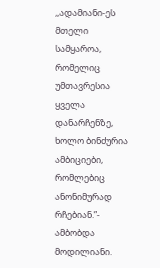,,ადამიანი-ეს მთელი სამყაროა, რომელიც უმთავრესია ყველა დანარჩენზე, ხოლო ბინძურია ამბიციები, რომლებიც ანონიმურად რჩებიან.”- ამბობდა მოდილიანი.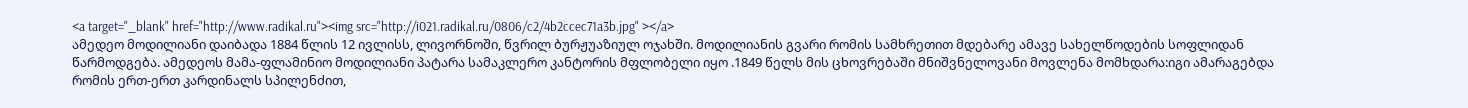<a target="_blank" href="http://www.radikal.ru"><img src="http://i021.radikal.ru/0806/c2/4b2ccec71a3b.jpg" ></a>
ამედეო მოდილიანი დაიბადა 1884 წლის 12 ივლისს, ლივორნოში, წვრილ ბურჟუაზიულ ოჯახში. მოდილიანის გვარი რომის სამხრეთით მდებარე ამავე სახელწოდების სოფლიდან წარმოდგება. ამედეოს მამა-ფლამინიო მოდილიანი პატარა სამაკლერო კანტორის მფლობელი იყო .1849 წელს მის ცხოვრებაში მნიშვნელოვანი მოვლენა მომხდარა:იგი ამარაგებდა რომის ერთ-ერთ კარდინალს სპილენძით,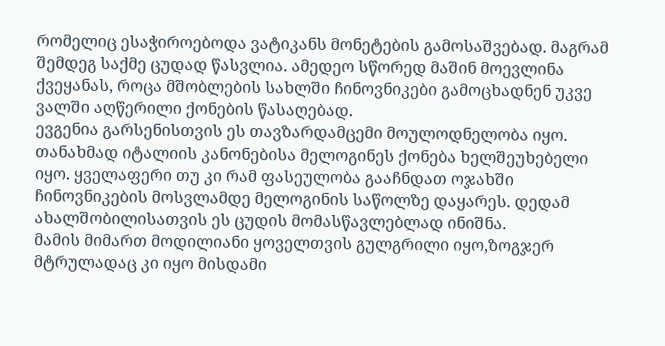რომელიც ესაჭიროებოდა ვატიკანს მონეტების გამოსაშვებად. მაგრამ შემდეგ საქმე ცუდად წასვლია. ამედეო სწორედ მაშინ მოევლინა ქვეყანას, როცა მშობლების სახლში ჩინოვნიკები გამოცხადნენ უკვე ვალში აღწერილი ქონების წასაღებად.
ევგენია გარსენისთვის ეს თავზარდამცემი მოულოდნელობა იყო. თანახმად იტალიის კანონებისა მელოგინეს ქონება ხელშეუხებელი იყო. ყველაფერი თუ კი რამ ფასეულობა გააჩნდათ ოჯახში ჩინოვნიკების მოსვლამდე მელოგინის საწოლზე დაყარეს. დედამ ახალშობილისათვის ეს ცუდის მომასწავლებლად ინიშნა.
მამის მიმართ მოდილიანი ყოველთვის გულგრილი იყო,ზოგჯერ მტრულადაც კი იყო მისდამი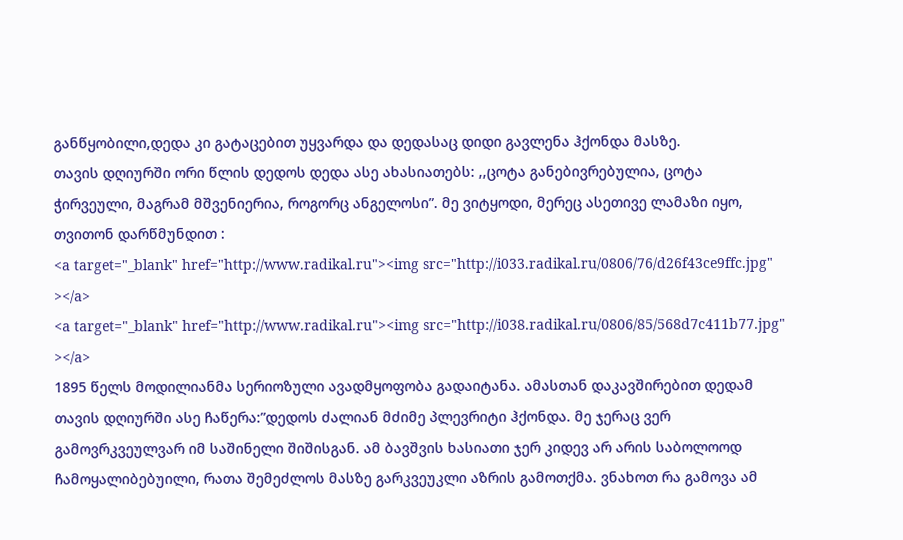განწყობილი,დედა კი გატაცებით უყვარდა და დედასაც დიდი გავლენა ჰქონდა მასზე.
თავის დღიურში ორი წლის დედოს დედა ასე ახასიათებს: ,,ცოტა განებივრებულია, ცოტა ჭირვეული, მაგრამ მშვენიერია, როგორც ანგელოსი”. მე ვიტყოდი, მერეც ასეთივე ლამაზი იყო, თვითონ დარწმუნდით :
<a target="_blank" href="http://www.radikal.ru"><img src="http://i033.radikal.ru/0806/76/d26f43ce9ffc.jpg" ></a>
<a target="_blank" href="http://www.radikal.ru"><img src="http://i038.radikal.ru/0806/85/568d7c411b77.jpg" ></a>
1895 წელს მოდილიანმა სერიოზული ავადმყოფობა გადაიტანა. ამასთან დაკავშირებით დედამ თავის დღიურში ასე ჩაწერა:”დედოს ძალიან მძიმე პლევრიტი ჰქონდა. მე ჯერაც ვერ გამოვრკვეულვარ იმ საშინელი შიშისგან. ამ ბავშვის ხასიათი ჯერ კიდევ არ არის საბოლოოდ ჩამოყალიბებუილი, რათა შემეძლოს მასზე გარკვეუკლი აზრის გამოთქმა. ვნახოთ რა გამოვა ამ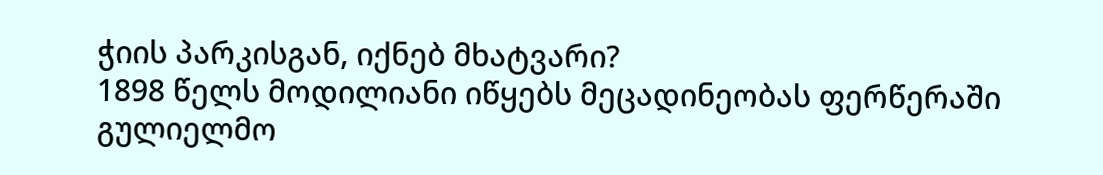ჭიის პარკისგან, იქნებ მხატვარი?
1898 წელს მოდილიანი იწყებს მეცადინეობას ფერწერაში გულიელმო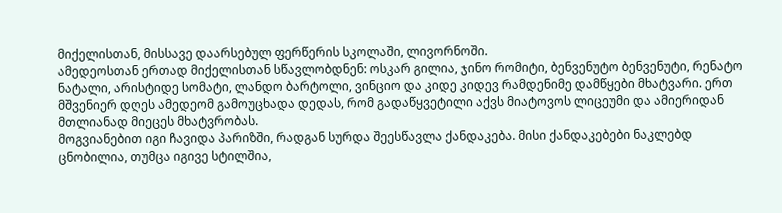მიქელისთან, მისსავე დაარსებულ ფერწერის სკოლაში, ლივორნოში.
ამედეოსთან ერთად მიქელისთან სწავლობდნენ: ოსკარ გილია, ჯინო რომიტი, ბენვენუტო ბენვენუტი, რენატო ნატალი, არისტიდე სომატი, ლანდო ბარტოლი, ვინციო და კიდე კიდევ რამდენიმე დამწყები მხატვარი. ერთ მშვენიერ დღეს ამედეომ გამოუცხადა დედას, რომ გადაწყვეტილი აქვს მიატოვოს ლიცეუმი და ამიერიდან მთლიანად მიეცეს მხატვრობას.
მოგვიანებით იგი ჩავიდა პარიზში, რადგან სურდა შეესწავლა ქანდაკება. მისი ქანდაკებები ნაკლებდ ცნობილია, თუმცა იგივე სტილშია,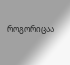როგორიცაა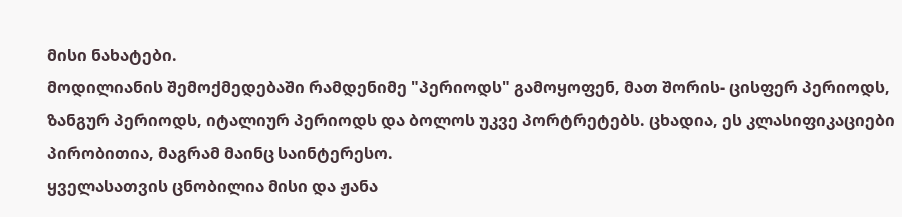მისი ნახატები.
მოდილიანის შემოქმედებაში რამდენიმე "პერიოდს" გამოყოფენ, მათ შორის- ცისფერ პერიოდს, ზანგურ პერიოდს, იტალიურ პერიოდს და ბოლოს უკვე პორტრეტებს. ცხადია, ეს კლასიფიკაციები პირობითია, მაგრამ მაინც საინტერესო.
ყველასათვის ცნობილია მისი და ჟანა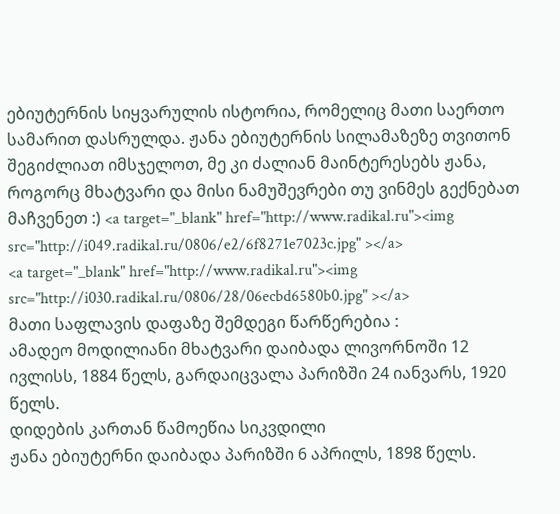ებიუტერნის სიყვარულის ისტორია, რომელიც მათი საერთო სამარით დასრულდა. ჟანა ებიუტერნის სილამაზეზე თვითონ შეგიძლიათ იმსჯელოთ, მე კი ძალიან მაინტერესებს ჟანა, როგორც მხატვარი და მისი ნამუშევრები თუ ვინმეს გექნებათ მაჩვენეთ :) <a target="_blank" href="http://www.radikal.ru"><img src="http://i049.radikal.ru/0806/e2/6f8271e7023c.jpg" ></a>
<a target="_blank" href="http://www.radikal.ru"><img src="http://i030.radikal.ru/0806/28/06ecbd6580b0.jpg" ></a>
მათი საფლავის დაფაზე შემდეგი წარწერებია :
ამადეო მოდილიანი მხატვარი დაიბადა ლივორნოში 12 ივლისს, 1884 წელს, გარდაიცვალა პარიზში 24 იანვარს, 1920 წელს.
დიდების კართან წამოეწია სიკვდილი
ჟანა ებიუტერნი დაიბადა პარიზში 6 აპრილს, 1898 წელს.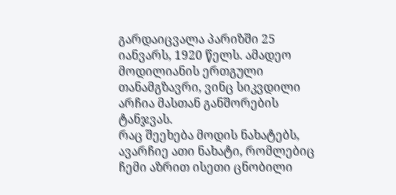გარდაიცვალა პარიზში 25 იანვარს, 1920 წელს. ამადეო მოდილიანის ერთგული თანამგზავრი, ვინც სიკვდილი არჩია მასთან განშორების ტანჯვას.
რაც შეეხება მოდის ნახატებს, ავარჩიე ათი ნახატი, რომლებიც ჩემი აზრით ისეთი ცნობილი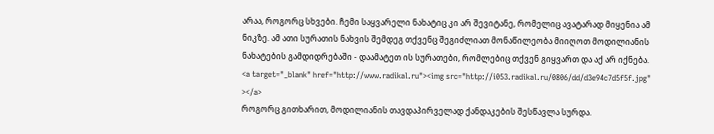არაა, როგორც სხვები. ჩემი საყვარელი ნახატიც კი არ შევიტანე, რომელიც ავატარად მიყენია ამ ნიკზე. ამ ათი სურათის ნახვის შემდეგ თქვენც შეგიძლიათ მონაწილეობა მიიღოთ მოდილიანის ნახატების გამდიდრებაში - დაამატეთ ის სურათები, რომლებიც თქვენ გიყვართ და აქ არ იქნება.
<a target="_blank" href="http://www.radikal.ru"><img src="http://i053.radikal.ru/0806/dd/d3e94c7d5f5f.jpg" ></a>
როგორც გითხარით, მოდილიანის თავდაპირველად ქანდაკების შესწავლა სურდა.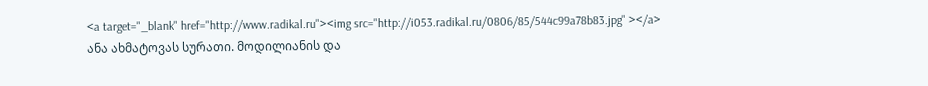<a target="_blank" href="http://www.radikal.ru"><img src="http://i053.radikal.ru/0806/85/544c99a78b83.jpg" ></a>
ანა ახმატოვას სურათი. მოდილიანის და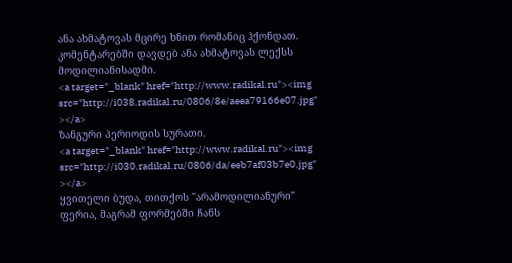ანა ახმატოვას მცირე ხნით რომანიც ჰქონდათ. კომენტარებში დავდებ ანა ახმატოვას ლექსს მოდილიანისადმი.
<a target="_blank" href="http://www.radikal.ru"><img src="http://i038.radikal.ru/0806/8e/aeea79166e07.jpg" ></a>
ზანგური პერიოდის სურათი.
<a target="_blank" href="http://www.radikal.ru"><img src="http://i030.radikal.ru/0806/da/eeb7af03b7e0.jpg" ></a>
ყვითელი ბუდა, თითქოს "არამოდილიანური" ფერია, მაგრამ ფორმებში ჩანს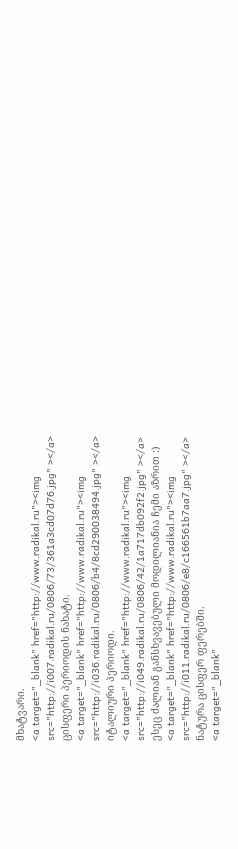მხატვარი.
<a target="_blank" href="http://www.radikal.ru"><img src="http://i007.radikal.ru/0806/73/361a3cd07d76.jpg" ></a>
ცისფერი პერიოდის ნახატი.
<a target="_blank" href="http://www.radikal.ru"><img src="http://i036.radikal.ru/0806/b4/8cd290038494.jpg" ></a>
იტალიური პერიოდი.
<a target="_blank" href="http://www.radikal.ru"><img src="http://i049.radikal.ru/0806/42/1a717db092f2.jpg" ></a>
ესეც ძალიან განსხვავებული მოდილიანია ჩემი აზრით :)
<a target="_blank" href="http://www.radikal.ru"><img src="http://i011.radikal.ru/0806/e8/c166561b7aa7.jpg" ></a>
ნატურა ცისფერ ფერებში.
<a target="_blank"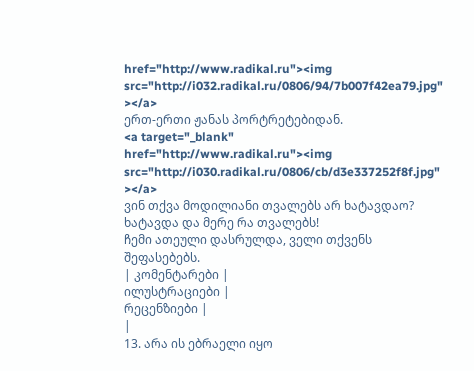href="http://www.radikal.ru"><img src="http://i032.radikal.ru/0806/94/7b007f42ea79.jpg" ></a>
ერთ-ერთი ჟანას პორტრეტებიდან.
<a target="_blank" href="http://www.radikal.ru"><img src="http://i030.radikal.ru/0806/cb/d3e337252f8f.jpg" ></a>
ვინ თქვა მოდილიანი თვალებს არ ხატავდაო? ხატავდა და მერე რა თვალებს!
ჩემი ათეული დასრულდა, ველი თქვენს შეფასებებს.
| კომენტარები |
ილუსტრაციები |
რეცენზიები |
|
13. არა ის ებრაელი იყო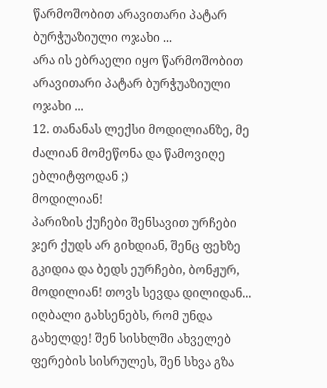წარმოშობით არავითარი პატარ ბურჭუაზიული ოჯახი ...
არა ის ებრაელი იყო წარმოშობით არავითარი პატარ ბურჭუაზიული ოჯახი ...
12. თანანას ლექსი მოდილიანზე, მე ძალიან მომეწონა და წამოვიღე ებლიტფოდან ;)
მოდილიან!
პარიზის ქუჩები შენსავით ურჩები ჯერ ქუდს არ გიხდიან, შენც ფეხზე გკიდია და ბედს ეურჩები, ბონჟურ, მოდილიან! თოვს სევდა დილიდან... იღბალი გახსენებს, რომ უნდა გახელდე! შენ სისხლში ახველებ ფერების სისრულეს, შენ სხვა გზა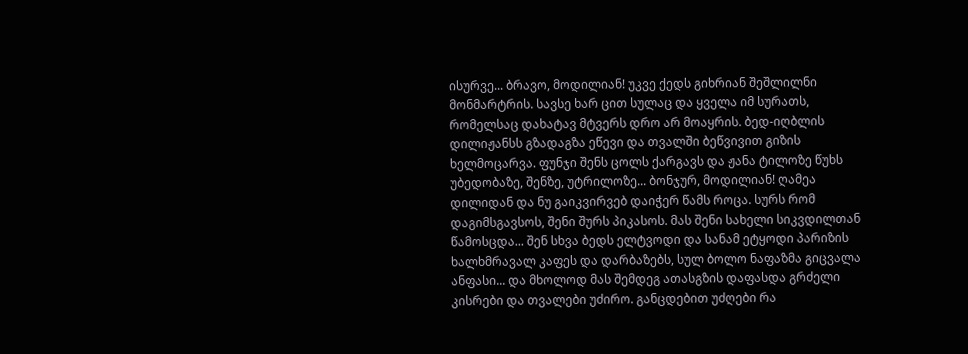ისურვე... ბრავო, მოდილიან! უკვე ქედს გიხრიან შეშლილნი მონმარტრის. სავსე ხარ ცით სულაც და ყველა იმ სურათს, რომელსაც დახატავ მტვერს დრო არ მოაყრის. ბედ-იღბლის დილიჟანსს გზადაგზა ეწევი და თვალში ბეწვივით გიზის ხელმოცარვა. ფუნჯი შენს ცოლს ქარგავს და ჟანა ტილოზე წუხს უბედობაზე, შენზე, უტრილოზე... ბონჯურ, მოდილიან! ღამეა დილიდან და ნუ გაიკვირვებ დაიჭერ წამს როცა. სურს რომ დაგიმსგავსოს, შენი შურს პიკასოს. მას შენი სახელი სიკვდილთან წამოსცდა... შენ სხვა ბედს ელტვოდი და სანამ ეტყოდი პარიზის ხალხმრავალ კაფეს და დარბაზებს, სულ ბოლო ნაფაზმა გიცვალა ანფასი... და მხოლოდ მას შემდეგ ათასგზის დაფასდა გრძელი კისრები და თვალები უძირო. განცდებით უძღები რა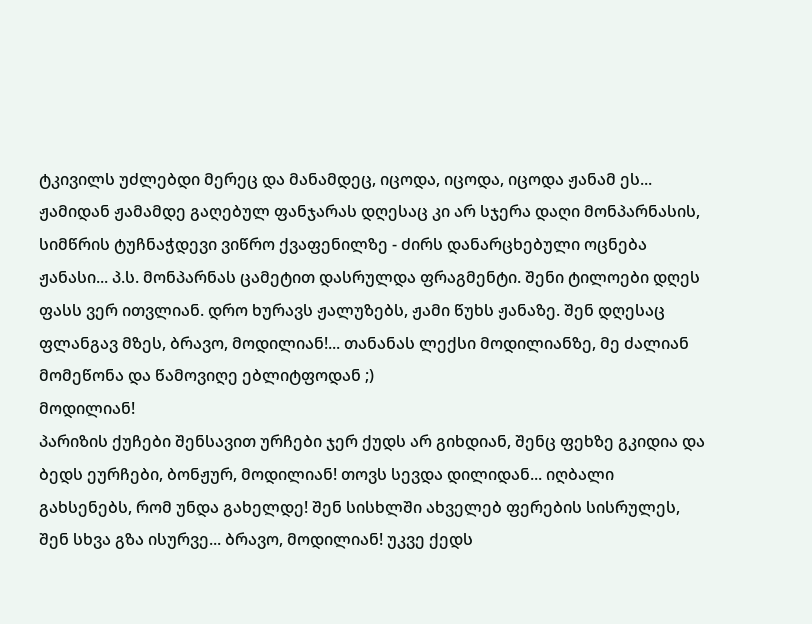ტკივილს უძლებდი მერეც და მანამდეც, იცოდა, იცოდა, იცოდა ჟანამ ეს... ჟამიდან ჟამამდე გაღებულ ფანჯარას დღესაც კი არ სჯერა დაღი მონპარნასის, სიმწრის ტუჩნაჭდევი ვიწრო ქვაფენილზე - ძირს დანარცხებული ოცნება ჟანასი... პ.ს. მონპარნას ცამეტით დასრულდა ფრაგმენტი. შენი ტილოები დღეს ფასს ვერ ითვლიან. დრო ხურავს ჟალუზებს, ჟამი წუხს ჟანაზე. შენ დღესაც ფლანგავ მზეს, ბრავო, მოდილიან!... თანანას ლექსი მოდილიანზე, მე ძალიან მომეწონა და წამოვიღე ებლიტფოდან ;)
მოდილიან!
პარიზის ქუჩები შენსავით ურჩები ჯერ ქუდს არ გიხდიან, შენც ფეხზე გკიდია და ბედს ეურჩები, ბონჟურ, მოდილიან! თოვს სევდა დილიდან... იღბალი გახსენებს, რომ უნდა გახელდე! შენ სისხლში ახველებ ფერების სისრულეს, შენ სხვა გზა ისურვე... ბრავო, მოდილიან! უკვე ქედს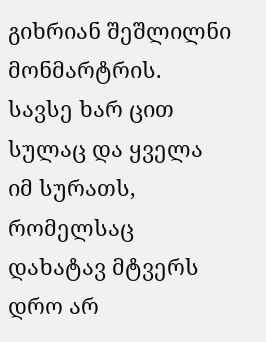გიხრიან შეშლილნი მონმარტრის. სავსე ხარ ცით სულაც და ყველა იმ სურათს, რომელსაც დახატავ მტვერს დრო არ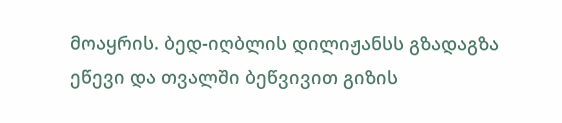მოაყრის. ბედ-იღბლის დილიჟანსს გზადაგზა ეწევი და თვალში ბეწვივით გიზის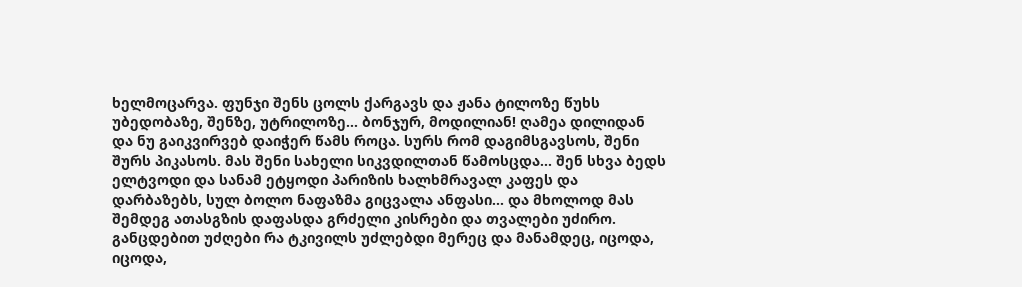ხელმოცარვა. ფუნჯი შენს ცოლს ქარგავს და ჟანა ტილოზე წუხს უბედობაზე, შენზე, უტრილოზე... ბონჯურ, მოდილიან! ღამეა დილიდან და ნუ გაიკვირვებ დაიჭერ წამს როცა. სურს რომ დაგიმსგავსოს, შენი შურს პიკასოს. მას შენი სახელი სიკვდილთან წამოსცდა... შენ სხვა ბედს ელტვოდი და სანამ ეტყოდი პარიზის ხალხმრავალ კაფეს და დარბაზებს, სულ ბოლო ნაფაზმა გიცვალა ანფასი... და მხოლოდ მას შემდეგ ათასგზის დაფასდა გრძელი კისრები და თვალები უძირო. განცდებით უძღები რა ტკივილს უძლებდი მერეც და მანამდეც, იცოდა, იცოდა,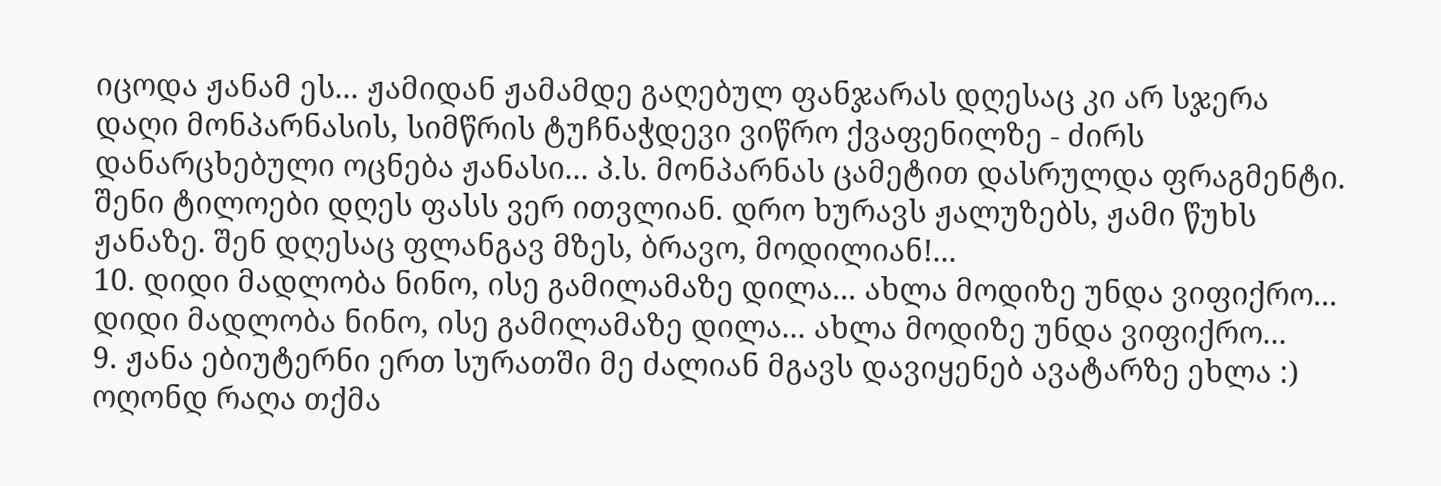იცოდა ჟანამ ეს... ჟამიდან ჟამამდე გაღებულ ფანჯარას დღესაც კი არ სჯერა დაღი მონპარნასის, სიმწრის ტუჩნაჭდევი ვიწრო ქვაფენილზე - ძირს დანარცხებული ოცნება ჟანასი... პ.ს. მონპარნას ცამეტით დასრულდა ფრაგმენტი. შენი ტილოები დღეს ფასს ვერ ითვლიან. დრო ხურავს ჟალუზებს, ჟამი წუხს ჟანაზე. შენ დღესაც ფლანგავ მზეს, ბრავო, მოდილიან!...
10. დიდი მადლობა ნინო, ისე გამილამაზე დილა... ახლა მოდიზე უნდა ვიფიქრო... დიდი მადლობა ნინო, ისე გამილამაზე დილა... ახლა მოდიზე უნდა ვიფიქრო...
9. ჟანა ებიუტერნი ერთ სურათში მე ძალიან მგავს დავიყენებ ავატარზე ეხლა :) ოღონდ რაღა თქმა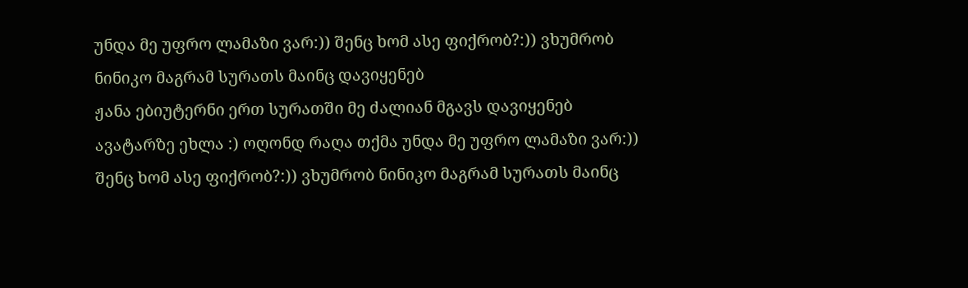უნდა მე უფრო ლამაზი ვარ:)) შენც ხომ ასე ფიქრობ?:)) ვხუმრობ ნინიკო მაგრამ სურათს მაინც დავიყენებ
ჟანა ებიუტერნი ერთ სურათში მე ძალიან მგავს დავიყენებ ავატარზე ეხლა :) ოღონდ რაღა თქმა უნდა მე უფრო ლამაზი ვარ:)) შენც ხომ ასე ფიქრობ?:)) ვხუმრობ ნინიკო მაგრამ სურათს მაინც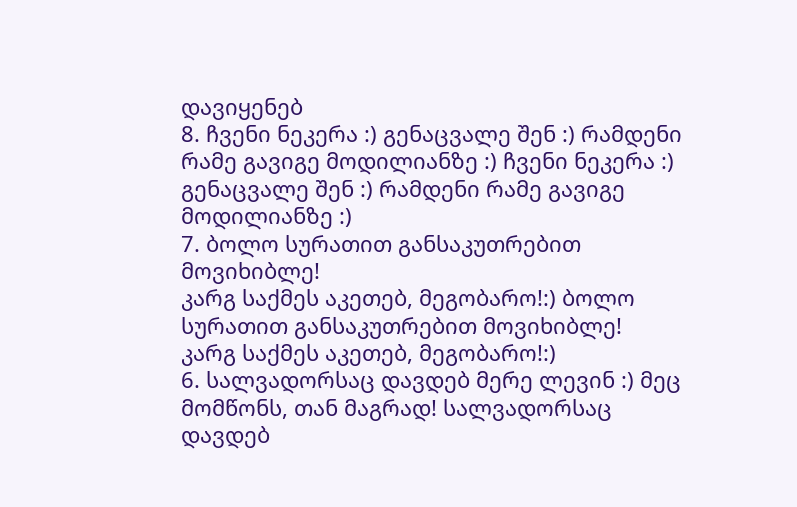დავიყენებ
8. ჩვენი ნეკერა :) გენაცვალე შენ :) რამდენი რამე გავიგე მოდილიანზე :) ჩვენი ნეკერა :) გენაცვალე შენ :) რამდენი რამე გავიგე მოდილიანზე :)
7. ბოლო სურათით განსაკუთრებით მოვიხიბლე!
კარგ საქმეს აკეთებ, მეგობარო!:) ბოლო სურათით განსაკუთრებით მოვიხიბლე!
კარგ საქმეს აკეთებ, მეგობარო!:)
6. სალვადორსაც დავდებ მერე ლევინ :) მეც მომწონს, თან მაგრად! სალვადორსაც დავდებ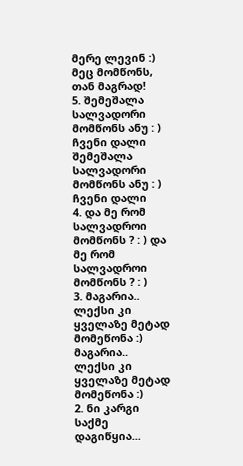მერე ლევინ :) მეც მომწონს, თან მაგრად!
5. შემეშალა სალვადორი მომწონს ანუ : ) ჩვენი დალი შემეშალა სალვადორი მომწონს ანუ : ) ჩვენი დალი
4. და მე რომ სალვადროი მომწონს ? : ) და მე რომ სალვადროი მომწონს ? : )
3. მაგარია.. ლექსი კი ყველაზე მეტად მომეწონა :) მაგარია.. ლექსი კი ყველაზე მეტად მომეწონა :)
2. ნი კარგი საქმე დაგიწყია...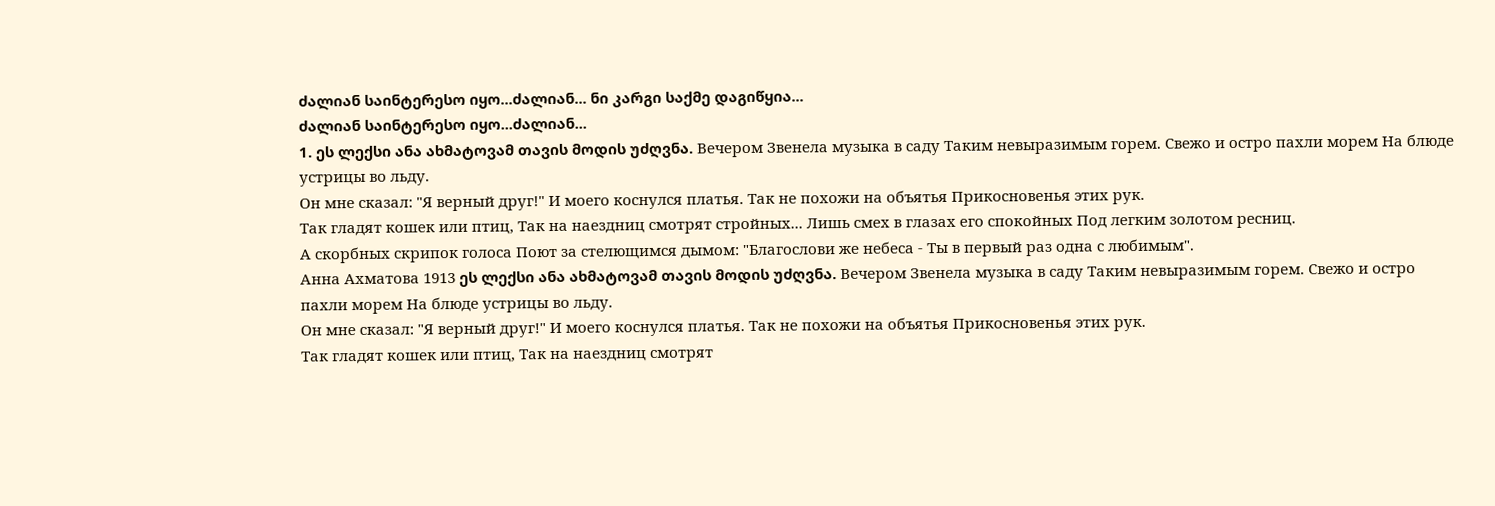ძალიან საინტერესო იყო...ძალიან... ნი კარგი საქმე დაგიწყია...
ძალიან საინტერესო იყო...ძალიან...
1. ეს ლექსი ანა ახმატოვამ თავის მოდის უძღვნა. Вечером Звенела музыка в саду Таким невыразимым горем. Свежо и остро пахли морем На блюде устрицы во льду.
Он мне сказал: "Я верный друг!" И моего коснулся платья. Так не похожи на объятья Прикосновенья этих рук.
Так гладят кошек или птиц, Так на наездниц смотрят стройных... Лишь смех в глазах его спокойных Под легким золотом ресниц.
А скорбных скрипок голоса Поют за стелющимся дымом: "Благослови же небеса - Ты в первый раз одна с любимым".
Анна Ахматова 1913 ეს ლექსი ანა ახმატოვამ თავის მოდის უძღვნა. Вечером Звенела музыка в саду Таким невыразимым горем. Свежо и остро пахли морем На блюде устрицы во льду.
Он мне сказал: "Я верный друг!" И моего коснулся платья. Так не похожи на объятья Прикосновенья этих рук.
Так гладят кошек или птиц, Так на наездниц смотрят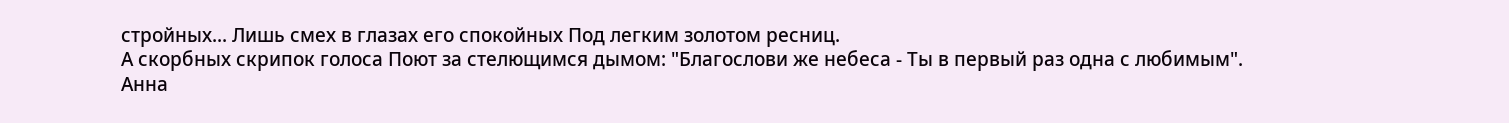стройных... Лишь смех в глазах его спокойных Под легким золотом ресниц.
А скорбных скрипок голоса Поют за стелющимся дымом: "Благослови же небеса - Ты в первый раз одна с любимым".
Анна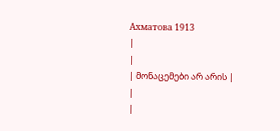Ахматова 1913
|
|
| მონაცემები არ არის |
|
|